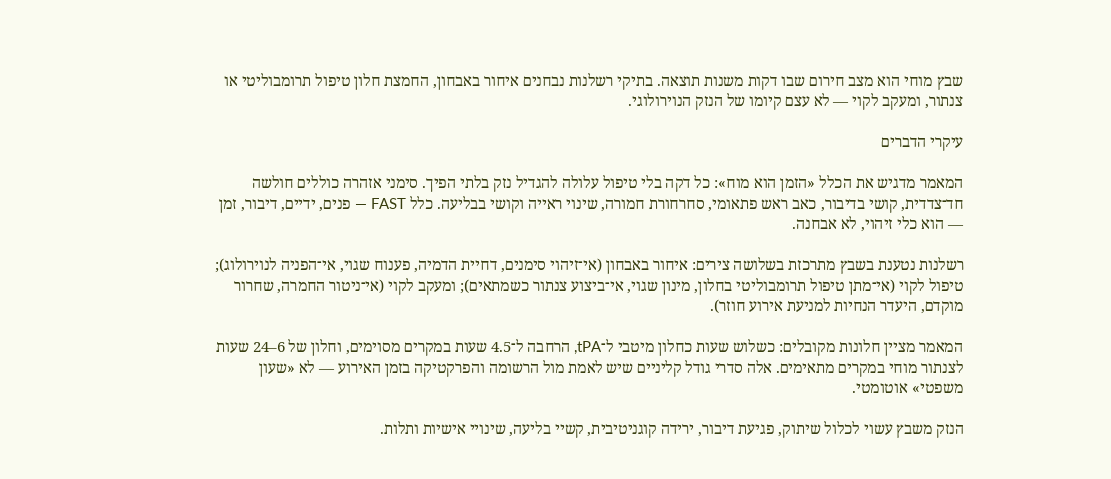שבץ מוחי הוא מצב חירום שבו דקות משנות תוצאה. בתיקי רשלנות נבחנים איחור באבחון, החמצת חלון טיפול תרומבוליטי או צנתור, ומעקב לקוי — לא עצם קיומו של הנזק הנוירולוגי.

עיקרי הדברים

המאמר מדגיש את הכלל «הזמן הוא מוח»: כל דקה בלי טיפול עלולה להגדיל נזק בלתי הפיך. סימני אזהרה כוללים חולשה חד־צדדית, קושי בדיבור, כאב ראש פתאומי, סחרחורת חמורה, שינוי ראייה וקושי בבליעה. כלל FAST — פנים, ידיים, דיבור, זמן — הוא כלי זיהוי, לא אבחנה.

רשלנות נטענת בשבץ מתרכזת בשלושה צירים: איחור באבחון (אי־זיהוי סימנים, דחיית הדמיה, פענוח שגוי, אי־הפניה לנוירולוג); טיפול לקוי (אי־מתן טיפול תרומבוליטי בחלון, מינון שגוי, אי־ביצוע צנתור כשמתאים); ומעקב לקוי (אי־ניטור החמרה, שחרור מוקדם, היעדר הנחיות למניעת אירוע חוזר).

המאמר מציין חלונות מקובלים: כשלוש שעות כחלון מיטבי ל־tPA, הרחבה ל־4.5 שעות במקרים מסוימים, וחלון של 6–24 שעות לצנתור מוחי במקרים מתאימים. אלה סדרי גודל קליניים שיש לאמת מול הרשומה והפרקטיקה בזמן האירוע — לא «שעון משפטי» אוטומטי.

הנזק משבץ עשוי לכלול שיתוק, פגיעת דיבור, ירידה קוגניטיבית, קשיי בליעה, שינויי אישיות ותלות.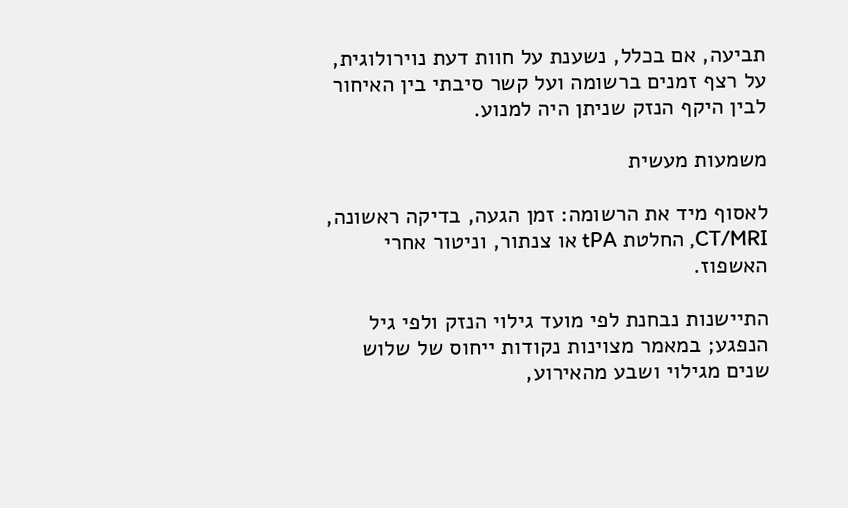תביעה, אם בכלל, נשענת על חוות דעת נוירולוגית, על רצף זמנים ברשומה ועל קשר סיבתי בין האיחור לבין היקף הנזק שניתן היה למנוע.

משמעות מעשית

לאסוף מיד את הרשומה: זמן הגעה, בדיקה ראשונה, CT/MRI, החלטת tPA או צנתור, וניטור אחרי האשפוז.

התיישנות נבחנת לפי מועד גילוי הנזק ולפי גיל הנפגע; במאמר מצוינות נקודות ייחוס של שלוש שנים מגילוי ושבע מהאירוע,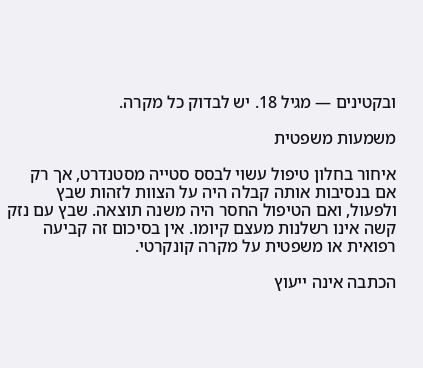ובקטינים — מגיל 18. יש לבדוק כל מקרה.

משמעות משפטית

איחור בחלון טיפול עשוי לבסס סטייה מסטנדרט, אך רק אם בנסיבות אותה קבלה היה על הצוות לזהות שבץ ולפעול, ואם הטיפול החסר היה משנה תוצאה. שבץ עם נזק קשה אינו רשלנות מעצם קיומו. אין בסיכום זה קביעה רפואית או משפטית על מקרה קונקרטי.

הכתבה אינה ייעוץ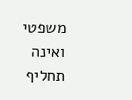משפטי ואינה תחליף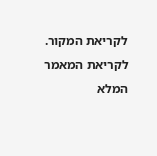לקריאת המקור. לקריאת המאמר המלא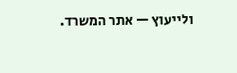ולייעוץ — אתר המשרד.